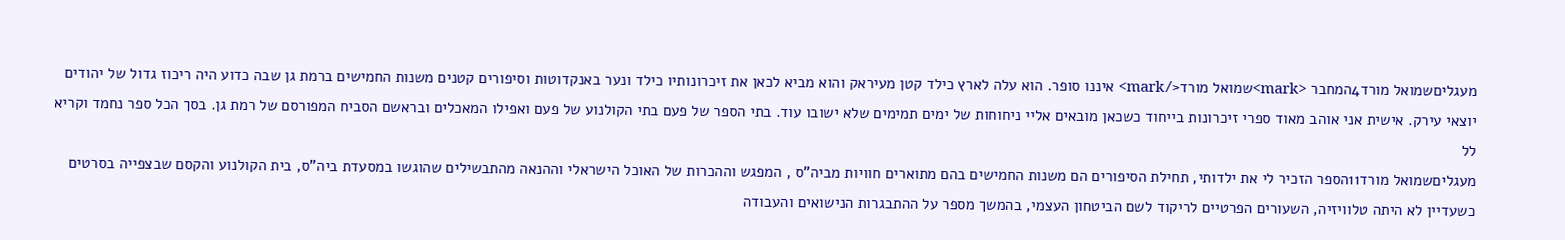מעגליםשמואל מורד4המחבר <mark>שמואל מורד</mark> איננו סופר. הוא עלה לארץ כילד קטן מעיראק והוא מביא לכאן את זיכרונותיו כילד ונער באנקדוטות וסיפורים קטנים משנות החמישים ברמת גן שבה כדוע היה ריכוז גדול של יהודים יוצאי עירק. אישית אני אוהב מאוד ספרי זיכרונות בייחוד כשכאן מובאים אליי ניחוחות של ימים תמימים שלא ישובו עוד. בתי הספר של פעם בתי הקולנוע של פעם ואפילו המאכלים ובראשם הסביח המפורסם של רמת גן. בסך הכל ספר נחמד וקריא לל
מעגליםשמואל מורד11הספר הזכיר לי את ילדותי, תחילת הסיפורים הם משנות החמישים בהם מתוארים חוויות מביה"ס , המפגש וההכרות של האוכל הישראלי וההנאה מהתבשילים שהוגשו במסעדת ביה"ס, בית הקולנוע והקסם שבצפייה בסרטים כשעדיין לא היתה טלוויזיה, השעורים הפרטיים לריקוד לשם הביטחון העצמי, בהמשך מספר על ההתבגרות הנישואים והעבודה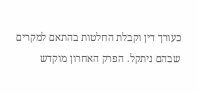כעורך דין וקבלת החלטות בהתאם למקרים שבהם ניתקל. הפרק האחרון מוקדש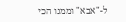ל-"אבא" וממנו הכי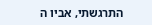התרגשתי, אביו ה